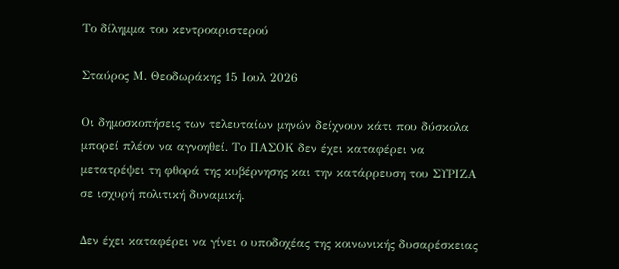Το δίλημμα του κεντροαριστερού

Σταύρος Μ. Θεοδωράκης 15 Ιουλ 2026

Οι δημοσκοπήσεις των τελευταίων μηνών δείχνουν κάτι που δύσκολα μπορεί πλέον να αγνοηθεί. Το ΠΑΣΟΚ δεν έχει καταφέρει να μετατρέψει τη φθορά της κυβέρνησης και την κατάρρευση του ΣΥΡΙΖΑ σε ισχυρή πολιτική δυναμική.

Δεν έχει καταφέρει να γίνει ο υποδοχέας της κοινωνικής δυσαρέσκειας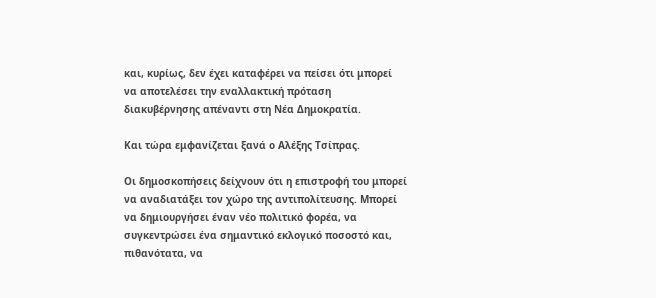και, κυρίως, δεν έχει καταφέρει να πείσει ότι μπορεί να αποτελέσει την εναλλακτική πρόταση διακυβέρνησης απέναντι στη Νέα Δημοκρατία.

Και τώρα εμφανίζεται ξανά ο Αλέξης Τσίπρας.

Οι δημοσκοπήσεις δείχνουν ότι η επιστροφή του μπορεί να αναδιατάξει τον χώρο της αντιπολίτευσης. Μπορεί να δημιουργήσει έναν νέο πολιτικό φορέα, να συγκεντρώσει ένα σημαντικό εκλογικό ποσοστό και, πιθανότατα, να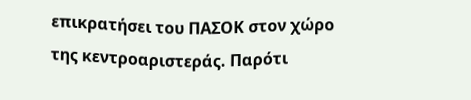επικρατήσει του ΠΑΣΟΚ στον χώρο της κεντροαριστεράς. Παρότι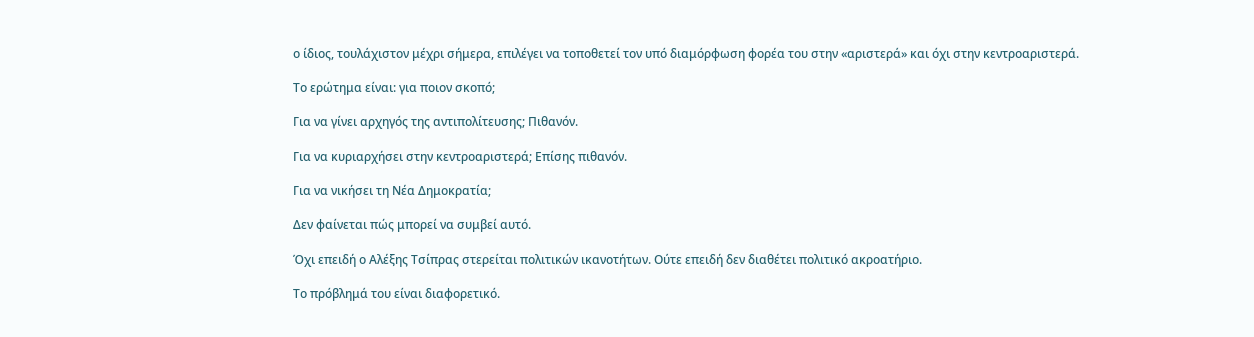ο ίδιος, τουλάχιστον μέχρι σήμερα, επιλέγει να τοποθετεί τον υπό διαμόρφωση φορέα του στην «αριστερά» και όχι στην κεντροαριστερά.

Το ερώτημα είναι: για ποιον σκοπό;

Για να γίνει αρχηγός της αντιπολίτευσης; Πιθανόν.

Για να κυριαρχήσει στην κεντροαριστερά; Επίσης πιθανόν.

Για να νικήσει τη Νέα Δημοκρατία;

Δεν φαίνεται πώς μπορεί να συμβεί αυτό.

Όχι επειδή ο Αλέξης Τσίπρας στερείται πολιτικών ικανοτήτων. Ούτε επειδή δεν διαθέτει πολιτικό ακροατήριο.

Το πρόβλημά του είναι διαφορετικό.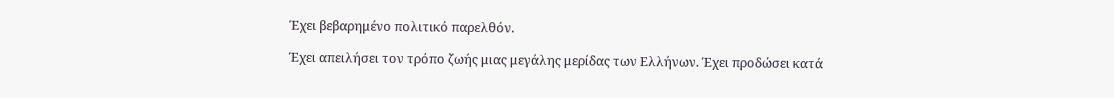Έχει βεβαρημένο πολιτικό παρελθόν.

Έχει απειλήσει τον τρόπο ζωής μιας μεγάλης μερίδας των Ελλήνων. Έχει προδώσει κατά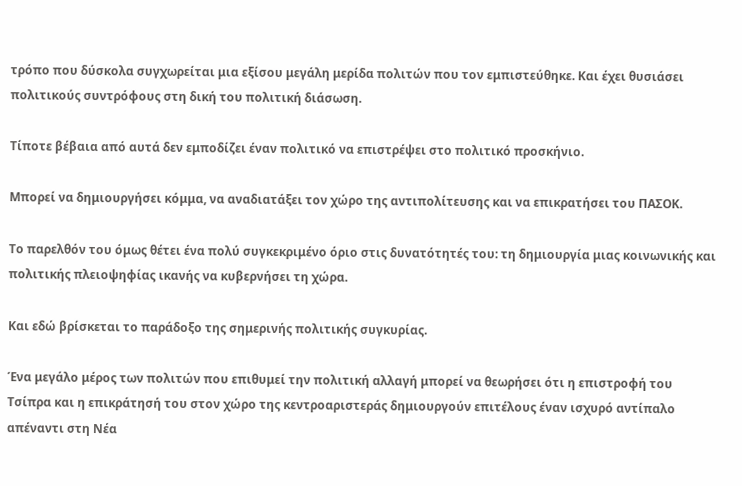τρόπο που δύσκολα συγχωρείται μια εξίσου μεγάλη μερίδα πολιτών που τον εμπιστεύθηκε. Και έχει θυσιάσει πολιτικούς συντρόφους στη δική του πολιτική διάσωση.

Τίποτε βέβαια από αυτά δεν εμποδίζει έναν πολιτικό να επιστρέψει στο πολιτικό προσκήνιο.

Μπορεί να δημιουργήσει κόμμα, να αναδιατάξει τον χώρο της αντιπολίτευσης και να επικρατήσει του ΠΑΣΟΚ.

Το παρελθόν του όμως θέτει ένα πολύ συγκεκριμένο όριο στις δυνατότητές του: τη δημιουργία μιας κοινωνικής και πολιτικής πλειοψηφίας ικανής να κυβερνήσει τη χώρα.

Και εδώ βρίσκεται το παράδοξο της σημερινής πολιτικής συγκυρίας.

Ένα μεγάλο μέρος των πολιτών που επιθυμεί την πολιτική αλλαγή μπορεί να θεωρήσει ότι η επιστροφή του Τσίπρα και η επικράτησή του στον χώρο της κεντροαριστεράς δημιουργούν επιτέλους έναν ισχυρό αντίπαλο απέναντι στη Νέα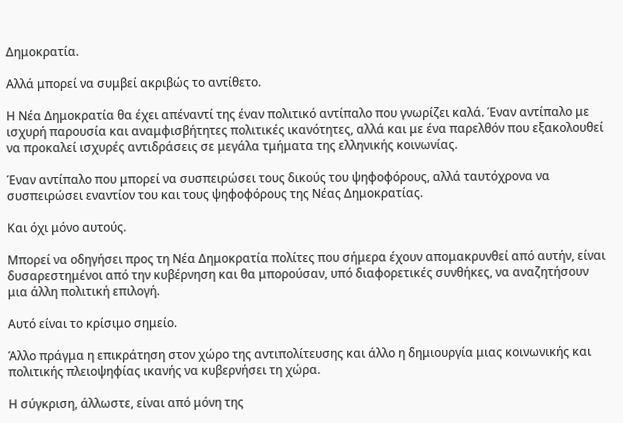Δημοκρατία.

Αλλά μπορεί να συμβεί ακριβώς το αντίθετο.

Η Νέα Δημοκρατία θα έχει απέναντί της έναν πολιτικό αντίπαλο που γνωρίζει καλά. Έναν αντίπαλο με ισχυρή παρουσία και αναμφισβήτητες πολιτικές ικανότητες, αλλά και με ένα παρελθόν που εξακολουθεί να προκαλεί ισχυρές αντιδράσεις σε μεγάλα τμήματα της ελληνικής κοινωνίας.

Έναν αντίπαλο που μπορεί να συσπειρώσει τους δικούς του ψηφοφόρους, αλλά ταυτόχρονα να συσπειρώσει εναντίον του και τους ψηφοφόρους της Νέας Δημοκρατίας.

Και όχι μόνο αυτούς.

Μπορεί να οδηγήσει προς τη Νέα Δημοκρατία πολίτες που σήμερα έχουν απομακρυνθεί από αυτήν, είναι δυσαρεστημένοι από την κυβέρνηση και θα μπορούσαν, υπό διαφορετικές συνθήκες, να αναζητήσουν μια άλλη πολιτική επιλογή.

Αυτό είναι το κρίσιμο σημείο.

Άλλο πράγμα η επικράτηση στον χώρο της αντιπολίτευσης και άλλο η δημιουργία μιας κοινωνικής και πολιτικής πλειοψηφίας ικανής να κυβερνήσει τη χώρα.

Η σύγκριση, άλλωστε, είναι από μόνη της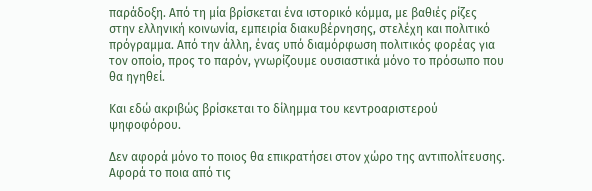παράδοξη. Από τη μία βρίσκεται ένα ιστορικό κόμμα, με βαθιές ρίζες στην ελληνική κοινωνία, εμπειρία διακυβέρνησης, στελέχη και πολιτικό πρόγραμμα. Από την άλλη, ένας υπό διαμόρφωση πολιτικός φορέας για τον οποίο, προς το παρόν, γνωρίζουμε ουσιαστικά μόνο το πρόσωπο που θα ηγηθεί.

Και εδώ ακριβώς βρίσκεται το δίλημμα του κεντροαριστερού ψηφοφόρου.

Δεν αφορά μόνο το ποιος θα επικρατήσει στον χώρο της αντιπολίτευσης. Αφορά το ποια από τις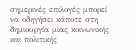σημερινές επιλογές μπορεί να οδηγήσει κάποτε στη δημιουργία μιας κοινωνικής και πολιτικής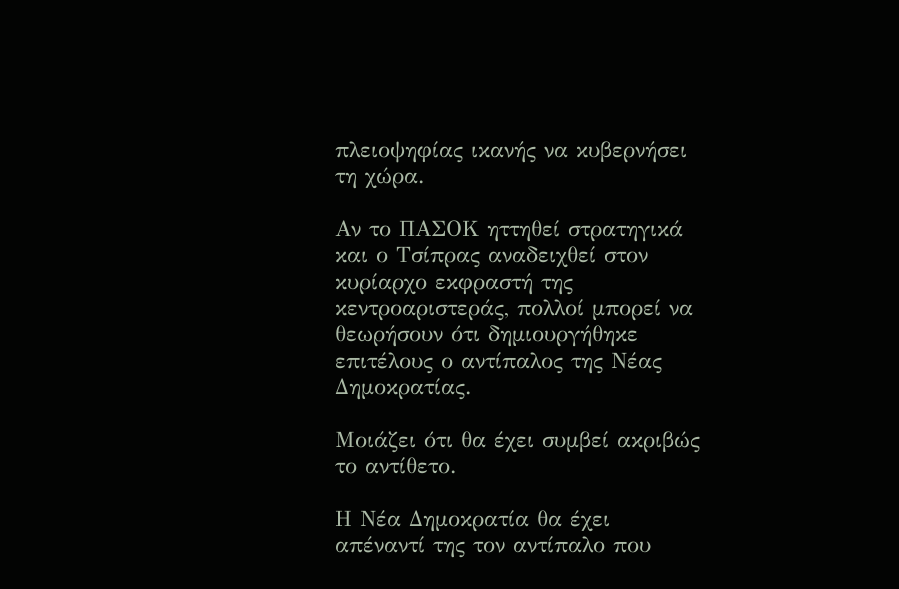πλειοψηφίας ικανής να κυβερνήσει τη χώρα.

Αν το ΠΑΣΟΚ ηττηθεί στρατηγικά και ο Τσίπρας αναδειχθεί στον κυρίαρχο εκφραστή της κεντροαριστεράς, πολλοί μπορεί να θεωρήσουν ότι δημιουργήθηκε επιτέλους ο αντίπαλος της Νέας Δημοκρατίας.

Μοιάζει ότι θα έχει συμβεί ακριβώς το αντίθετο.

Η Νέα Δημοκρατία θα έχει απέναντί της τον αντίπαλο που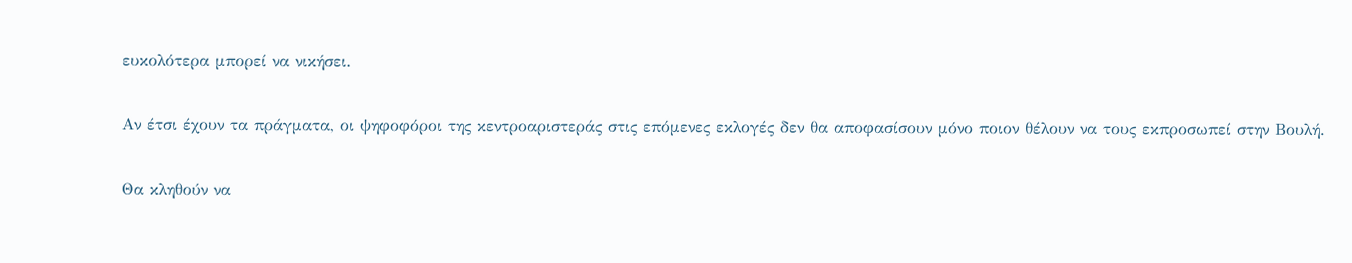ευκολότερα μπορεί να νικήσει.

Αν έτσι έχουν τα πράγματα, οι ψηφοφόροι της κεντροαριστεράς στις επόμενες εκλογές δεν θα αποφασίσουν μόνο ποιον θέλουν να τους εκπροσωπεί στην Βουλή.

Θα κληθούν να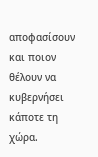αποφασίσουν και ποιον θέλουν να κυβερνήσει κάποτε τη χώρα.